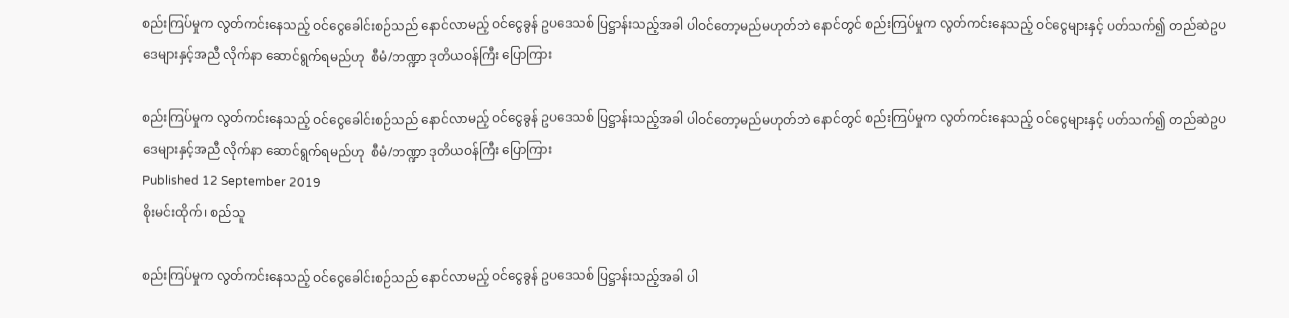စည်းကြပ်မှုက လွတ်ကင်းနေသည့် ဝင်ငွေခေါင်းစဉ်သည် နောင်လာမည့် ဝင်ငွေခွန် ဥပဒေသစ် ပြဋ္ဌာန်းသည့်အခါ ပါဝင်တော့မည်မဟုတ်ဘဲ နောင်တွင် စည်းကြပ်မှုက လွတ်ကင်းနေသည့် ဝင်ငွေများနှင့် ပတ်သက်၍ တည်ဆဲဥပဒေများနှင့်အညီ လိုက်နာ ဆောင်ရွက်ရမည်ဟု  စီမံ/ဘဏ္ဍာ ဒုတိယဝန်ကြီး ပြောကြား

စည်းကြပ်မှုက လွတ်ကင်းနေသည့် ဝင်ငွေခေါင်းစဉ်သည် နောင်လာမည့် ဝင်ငွေခွန် ဥပဒေသစ် ပြဋ္ဌာန်းသည့်အခါ ပါဝင်တော့မည်မဟုတ်ဘဲ နောင်တွင် စည်းကြပ်မှုက လွတ်ကင်းနေသည့် ဝင်ငွေများနှင့် ပတ်သက်၍ တည်ဆဲဥပဒေများနှင့်အညီ လိုက်နာ ဆောင်ရွက်ရမည်ဟု  စီမံ/ဘဏ္ဍာ ဒုတိယဝန်ကြီး ပြောကြား
Published 12 September 2019
စိုးမင်းထိုက်၊ စည်သူ

စည်းကြပ်မှုက လွတ်ကင်းနေသည့် ဝင်ငွေခေါင်းစဉ်သည် နောင်လာမည့် ဝင်ငွေခွန် ဥပဒေသစ် ပြဋ္ဌာန်းသည့်အခါ ပါ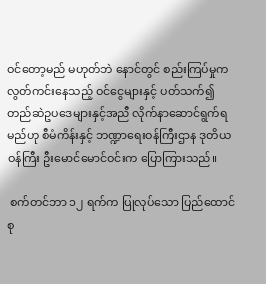ဝင်တော့မည် မဟုတ်ဘဲ နောင်တွင် စည်းကြပ်မှုက လွတ်ကင်းနေသည့် ဝင်ငွေများနှင့် ပတ်သက်၍ တည်ဆဲဥပဒေများနှင့်အညီ လိုက်နာဆောင်ရွက်ရမည်ဟု စီမံကိန်းနှင့် ဘဏ္ဍာရေးဝန်ကြီးဌာန ဒုတိယဝန်ကြီး ဦးမောင်မောင်ဝင်းက ပြောကြားသည်။

 စက်တင်ဘာ ၁၂ ရက်က ပြုလုပ်သော ပြည်ထောင်စု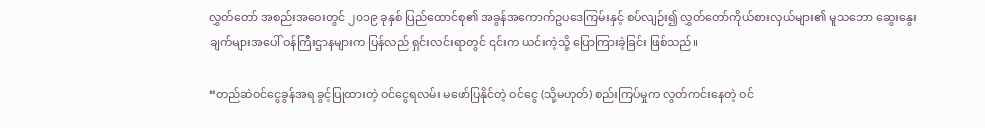လွှတ်တော် အစည်းအဝေးတွင် ၂၀၁၉ ခုနှစ် ပြည်ထောင်စု၏ အခွန်အကောက်ဥပဒေကြမ်းနှင့် စပ်လျဉ်း၍ လွှတ်တော်ကိုယ်စားလှယ်များ၏ မူသဘော ဆွေးနွေးချက်များအပေါ် ဝန်ကြီးဌာနများက ပြန်လည် ရှင်းလင်းရာတွင် ၎င်းက ယင်းကဲ့သို့ ပြောကြားခဲ့ခြင်း ဖြစ်သည်။

“တည်ဆဲဝင်ငွေခွန်အရ ခွင့်ပြုထားတဲ့ ဝင်ငွေရလမ်း မဖော်ပြနိုင်တဲ့ ဝင်ငွေ (သို့မဟုတ်) စည်းကြပ်မှုက လွတ်ကင်းနေတဲ့ ဝင်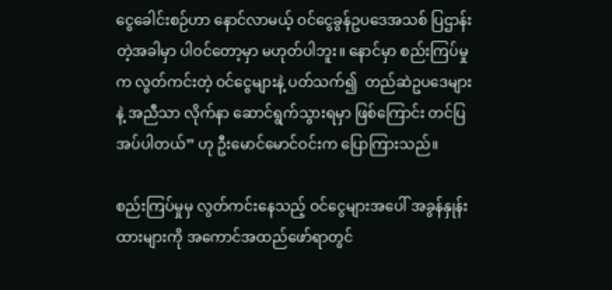ငွေခေါင်းစဉ်ဟာ နောင်လာမယ့် ဝင်ငွေခွန်ဥပဒေအသစ် ပြဌာန်းတဲ့အခါမှာ ပါဝင်တော့မှာ မဟုတ်ပါဘူး။ နောင်မှာ စည်းကြပ်မှုက လွတ်ကင်းတဲ့ ဝင်ငွေများနဲ့ ပတ်သက်၍  တည်ဆဲဥပဒေများနဲ့ အညီသာ လိုက်နာ ဆောင်ရွက်သွားရမှာ ဖြစ်ကြောင်း တင်ပြအပ်ပါတယ်” ဟု ဦးမောင်မောင်ဝင်းက ပြောကြားသည်။

စည်းကြပ်မှုမှ လွတ်ကင်းနေသည့် ဝင်ငွေများအပေါ် အခွန်နှုန်းထားများကို အကောင်အထည်ဖော်ရာတွင်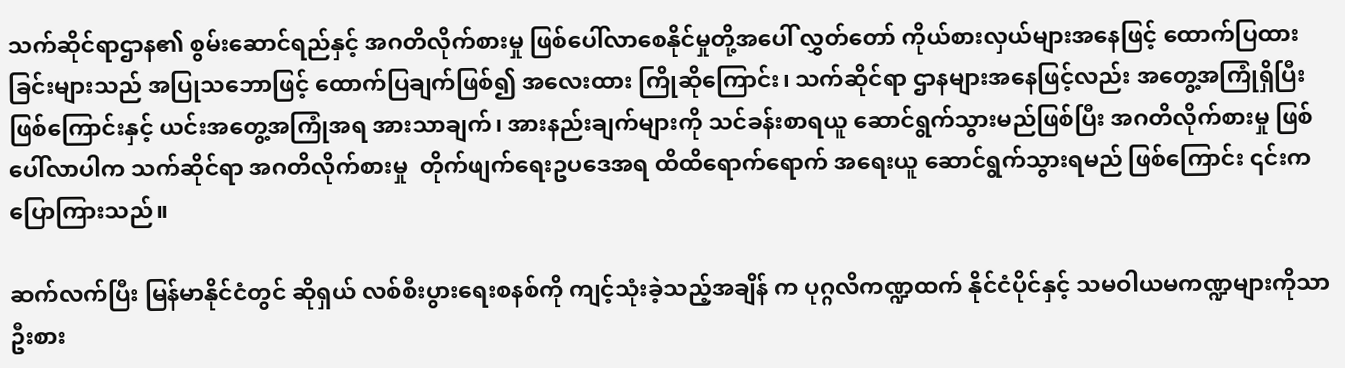သက်ဆိုင်ရာဌာန၏ စွမ်းဆောင်ရည်နှင့် အဂတိလိုက်စားမှု ဖြစ်ပေါ်လာစေနိုင်မှုတို့အပေါ် လွှတ်တော် ကိုယ်စားလှယ်များအနေဖြင့် ထောက်ပြထားခြင်းများသည် အပြုသဘောဖြင့် ထောက်ပြချက်ဖြစ်၍ အလေးထား ကြိုဆိုကြောင်း၊ သက်ဆိုင်ရာ ဌာနများအနေဖြင့်လည်း အတွေ့အကြုံရှိပြီး ဖြစ်ကြောင်းနှင့် ယင်းအတွေ့အကြုံအရ အားသာချက်၊ အားနည်းချက်များကို သင်ခန်းစာရယူ ဆောင်ရွက်သွားမည်ဖြစ်ပြီး အဂတိလိုက်စားမှု ဖြစ်ပေါ်လာပါက သက်ဆိုင်ရာ အဂတိလိုက်စားမှု  တိုက်ဖျက်ရေးဥပဒေအရ ထိထိရောက်ရောက် အရေးယူ ဆောင်ရွက်သွားရမည် ဖြစ်ကြောင်း ၎င်းက ပြောကြားသည်။

ဆက်လက်ပြီး မြန်မာနိုင်ငံတွင် ဆိုရှယ် လစ်စီးပွားရေးစနစ်ကို ကျင့်သုံးခဲ့သည့်အချိန် က ပုဂ္ဂလိကဏ္ဍထက် နိုင်ငံပိုင်နှင့် သမဝါယမကဏ္ဍများကိုသာ ဦးစား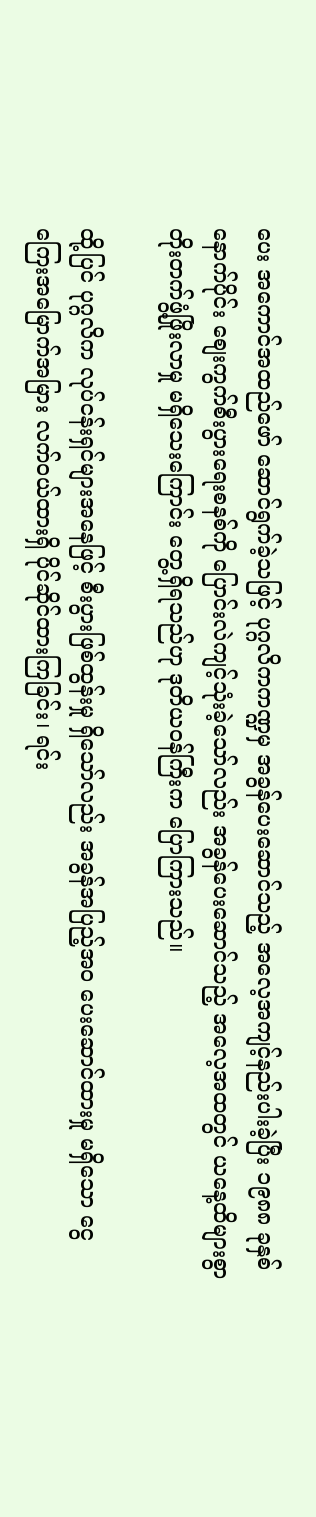ပေး အကောင်အထည်ဖော် ဆောင်ရွက်ခဲ့သဖြင့် ပုဂ္ဂလိကကဏ္ဍမှ အခွန်ပေးဆောင်သည့် အလေ့အကျင့်နည်းပါးခဲ့ပြီး ၁၉၈၈ ခုနှစ် နောက်ပိုင်း စျေးကွက်စီးပွားရေးစနစ်ကို ပြောင်းလဲကျင့်သုံးခဲ့သော်လည်း အခွန်ပေးဆောင်သည့် အလေ့အထတွင် ယနေ့ထိများစွာ တိုးတက်ဖွံ့ဖြိုးလာမှု မရှိသေးကြောင်း တွေ့ရှိရသည်ဟု ဒုတိယဝန်ကြီးက ပြောကြားသည်။

ထို့ပြင် ပုဂ္ဂလိက လုပ်ငန်းရှင်များအနေဖြင့် စီးပွားဖြစ်ထွန်းမှု ရှိသော်လည်း အခွန်အပြည့်အဝ ပေးဆောင်ထားမှု မရှိသော ငွေကြေးအမြောက်အမြား လက်ဝယ်ထားရှိ ပိုင်ဆိုင်ထားကြခြင်း၊ ရင်း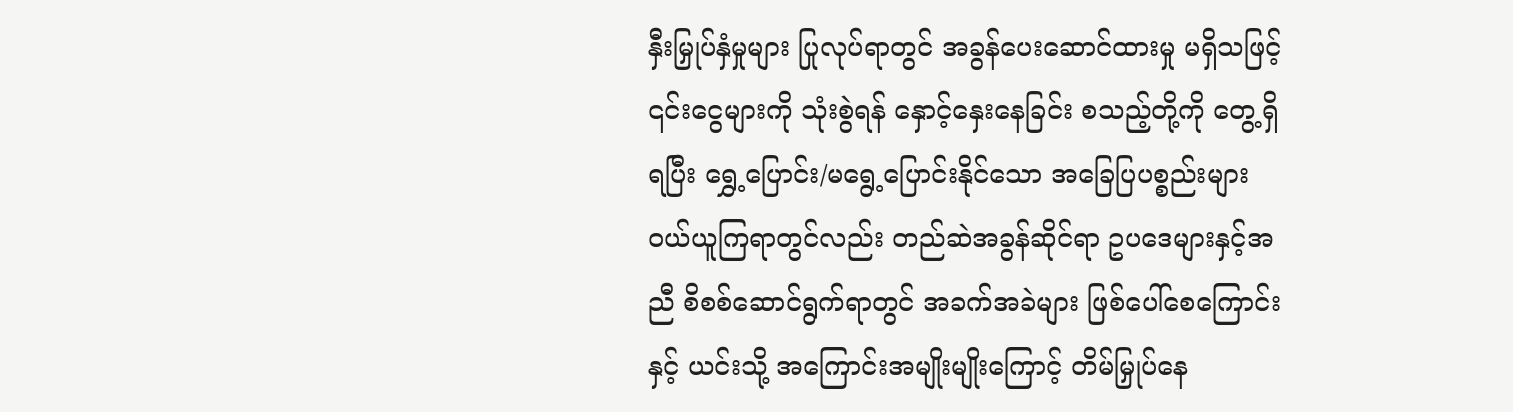နှီးမြှုပ်နှံမှုများ ပြုလုပ်ရာတွင် အခွန်ပေးဆောင်ထားမှု မရှိသဖြင့် ၎င်းငွေများကို သုံးစွဲရန် နှောင့်နှေးနေခြင်း စသည့်တို့ကို တွေ့ရှိရပြီး ရွှေ့ပြောင်း/မရွေ့ပြောင်းနိုင်သော အခြေပြပစ္စည်းများ ဝယ်ယူကြရာတွင်လည်း တည်ဆဲအခွန်ဆိုင်ရာ ဥပဒေများနှင့်အညီ စိစစ်ဆောင်ရွက်ရာတွင် အခက်အခဲများ ဖြစ်ပေါ်စေကြောင်းနှင့် ယင်းသို့ အကြောင်းအမျိုးမျိုးကြောင့် တိမ်မြှုပ်နေ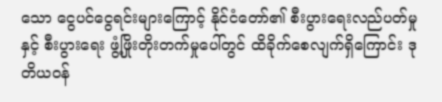သော ငွေပင်ငွေရင်းများကြောင့် နိုင်ငံတော်၏ စီးပွားရေးလည်ပတ်မှုနှင့် စီးပွားရေး ဖွံ့ဖြိုးတိုးတက်မှုပေါ်တွင် ထိခိုက်စေလျက်ရှိကြောင်း ဒုတိယဝန်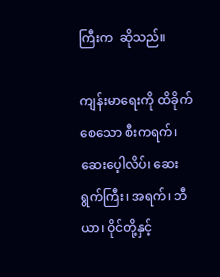ကြီးက  ဆိုသည်။

ကျန်းမာရေးကို ထိခိုက်စေသော စီးကရက်၊ ဆေးပေ့ါလိပ်၊ ဆေးရွက်ကြီး၊ အရက်၊ ဘီယာ၊ ဝိုင်တို့နှင့်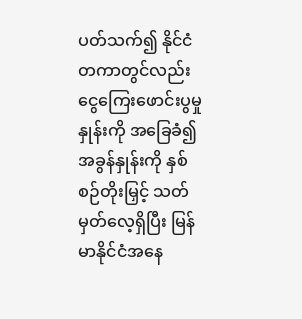ပတ်သက်၍ နိုင်ငံတကာတွင်လည်း ငွေကြေးဖောင်းပွမှုနှုန်းကို အခြေခံ၍ အခွန်နှုန်းကို နှစ်စဉ်တိုးမြှင့် သတ်မှတ်လေ့ရှိပြီး မြန်မာနိုင်ငံအနေ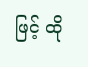ဖြင့် ထို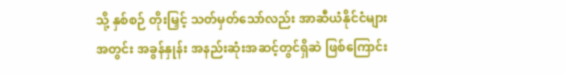သို့ နှစ်စဉ် တိုးမြှင့် သတ်မှတ်သော်လည်း အာဆီယံနိုင်ငံများအတွင်း အခွန်နှုန်း အနည်းဆုံးအဆင့်တွင်ရှိဆဲ ဖြစ်ကြောင်း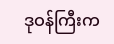ဒုဝန်ကြီးက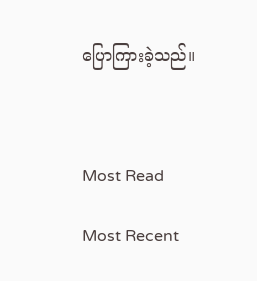ပြောကြားခဲ့သည်။



Most Read

Most Recent